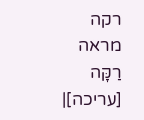רקה
מראה
רַקָּה
[עריכה]|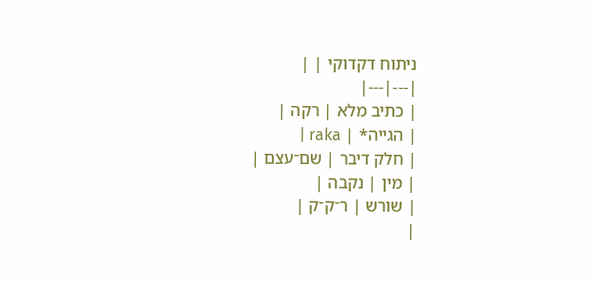ניתוח דקדוקי | |
|---|---|
| כתיב מלא | רקה |
| הגייה* | raka |
| חלק דיבר | שם־עצם |
| מין | נקבה |
| שורש | ר־ק־ק |
|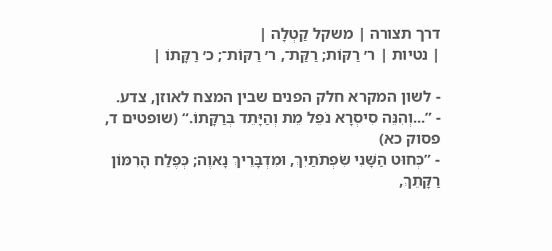דרך תצורה | משקל קַטְלָה |
| נטיות | ר׳ רַקּוֹת; רַקַּת־, ר׳ רַקּוֹת־; כ׳ רַקָּתוֹ |

- לשון המקרא חלק הפנים שבין המצח לאוזן, צדע.
- ”...וְהִנֵּה סִיסְרָא נֹפֵל מֵת וְהַיָּתֵד בְּרַקָּתוֹ.“ (שופטים ד, פסוק כא)
- ”כְּחוּט הַשָּׁנִי שִׂפְתֹתַיִךְ, וּמִדְבָּרֵיךְ נָאוֶה; כְּפֶלַח הָרִמּוֹן רַקָּתֵךְ,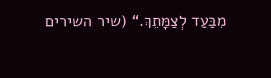מִבַּעַד לְצַמָּתֵךְ.“ (שיר השירים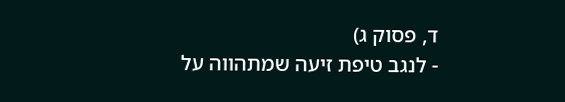ד, פסוק ג)
- לנגב טיפת זיעה שמתהווה על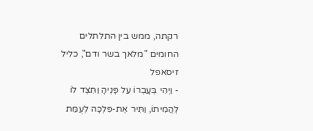רקתה, ממש בין התלתלים החומים "מלאך בשר ודם", כליל זיסאפל
- וַיְהִי בְּעָבְרוֹ עַל פָּנֶיהָ וַתִּצֶד לוֹ לְהֲמִיתוֹ, וַתִּיר אֶת-פִּלְכָּה לְעֻמַּת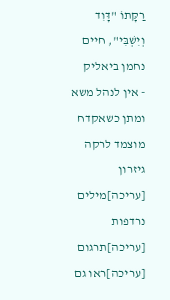רַקָּתוֹ "דָּוִד וְיִשְׁבִּי", חיים נחמן ביאליק
- אין לנהל משא ומתן כשאקדח מוצמד לרקה
גיזרון
[עריכה]מילים נרדפות
[עריכה]תרגום
[עריכה]ראו גם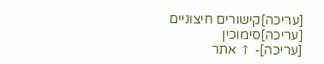[עריכה]קישורים חיצוניים
[עריכה]סימוכין
[עריכה]- ↑ אתר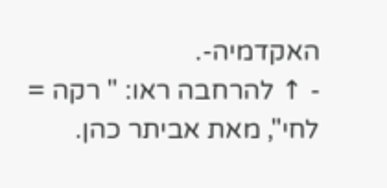האקדמיה-.
- ↑ להרחבה ראו: " רקה = לחי", מאת אביתר כהן.